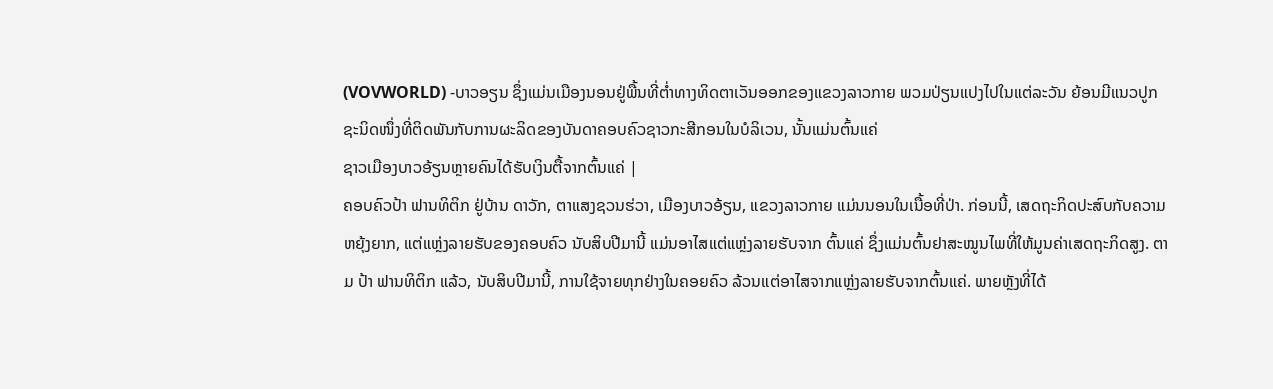(VOVWORLD) -ບາວອຽນ ຊຶ່ງແມ່ນເມືອງນອນຢູ່ພື້ນທີ່ຕ່ຳທາງທິດຕາເວັນອອກຂອງແຂວງລາວກາຍ ພວມປ່ຽນແປງໄປໃນແຕ່ລະວັນ ຍ້ອນມີແນວປູກຊະນິດໜຶ່ງທີ່ຕິດພັນກັບການຜະລິດຂອງບັນດາຄອບຄົວຊາວກະສີກອນໃນບໍລິເວນ, ນັ້ນແມ່ນຕົ້ນແຄ່
ຊາວເມືອງບາວອ້ຽນຫຼາຍຄົນໄດ້ຮັບເງິນຕື້ຈາກຕົ້ນແຄ່ |
ຄອບຄົວປ້າ ຟານທິຕິກ ຢູ່ບ້ານ ດາວັກ, ຕາແສງຊວນຮ່ວາ, ເມືອງບາວອ້ຽນ, ແຂວງລາວກາຍ ແມ່ນນອນໃນເນື້ອທີ່ປ່າ. ກ່ອນນີ້, ເສດຖະກິດປະສົບກັບຄວາມຫຍຸ້ງຍາກ, ແຕ່ແຫຼ່ງລາຍຮັບຂອງຄອບຄົວ ນັບສິບປີມານີ້ ແມ່ນອາໄສແຕ່ແຫຼ່ງລາຍຮັບຈາກ ຕົ້ນແຄ່ ຊຶ່ງແມ່ນຕົ້ນຢາສະໝູນໄພທີ່ໃຫ້ມູນຄ່າເສດຖະກິດສູງ. ຕາມ ປ້າ ຟານທິຕິກ ແລ້ວ, ນັບສິບປີມານີ້, ການໃຊ້ຈາຍທຸກຢ່າງໃນຄອຍຄົວ ລ້ວນແຕ່ອາໄສຈາກແຫຼ່ງລາຍຮັບຈາກຕົ້ນແຄ່. ພາຍຫຼັງທີ່ໄດ້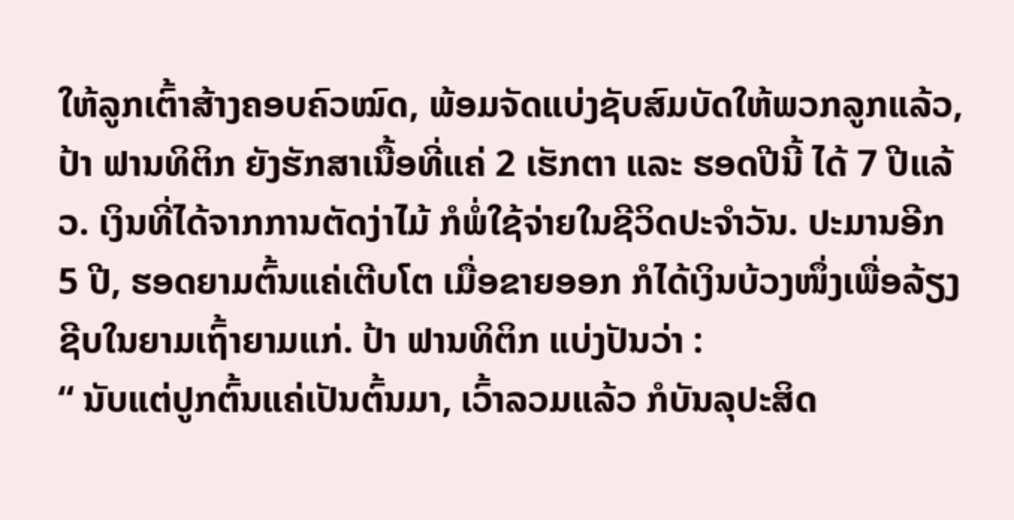ໃຫ້ລູກເຕົ້າສ້າງຄອບຄົວໝົດ, ພ້ອມຈັດແບ່ງຊັບສົມບັດໃຫ້ພວກລູກແລ້ວ, ປ້າ ຟານທິຕິກ ຍັງຮັກສາເນື້ອທີ່ແຄ່ 2 ເຮັກຕາ ແລະ ຮອດປີນີ້ ໄດ້ 7 ປີແລ້ວ. ເງິນທີ່ໄດ້ຈາກການຕັດງ່າໄມ້ ກໍພໍ່ໃຊ້ຈ່າຍໃນຊີວິດປະຈຳວັນ. ປະມານອີກ 5 ປີ, ຮອດຍາມຕົ້ນແຄ່ເຕີບໂຕ ເມື່ອຂາຍອອກ ກໍໄດ້ເງິນບ້ວງໜຶ່ງເພື່ອລ້ຽງຊີບໃນຍາມເຖົ້າຍາມແກ່. ປ້າ ຟານທິຕິກ ແບ່ງປັນວ່າ :
“ ນັບແຕ່ປູກຕົ້ນແຄ່ເປັນຕົ້ນມາ, ເວົ້າລວມແລ້ວ ກໍບັນລຸປະສິດ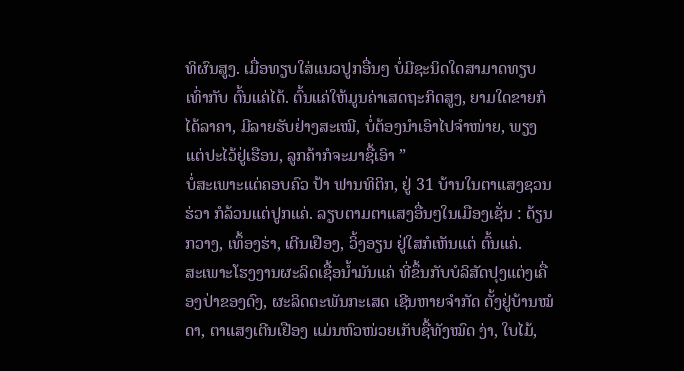ທິຜົນສູງ. ເມື່ອທຽບໃສ່ແນວປູກອື່ນໆ ບໍ່ມີຊະນິດໃດສາມາດທຽບເທົ່າກັບ ຕົ້ນແຄ່ໄດ້. ຕົ້ນແຄ່ໃຫ້ມູນຄ່າເສດຖະກິດສູງ, ຍາມໃດຂາຍກໍໄດ້ລາຄາ, ມີລາຍຮັບຢ່າງສະເໝີ, ບໍ່ຕ້ອງນຳເອົາໄປຈຳໜ່າຍ, ພຽງແຕ່ປະໄວ້ຢູ່ເຮືອນ, ລູກຄ້າກໍຈະມາຊື້ເອົາ ”
ບໍ່ສະເພາະແຕ່ຄອບຄົວ ປ້າ ຟານທິຕິກ, ຢູ່ 31 ບ້ານໃນຕາແສງຊວນຮ່ວາ ກໍລ້ວນແຕ່ປູກແຄ່. ລຽບຕາມຕາແສງອື່ນໆໃນເມືອງເຊັ່ນ : ດ້ຽນກວາງ, ເທຶ້ອງຮ່າ, ເຕີນເຢືອງ, ວິ້ງອຽນ ຢູ່ໃສກໍເຫັນແຕ່ ຕົ້ນແຄ່.
ສະເພາະໂຮງງານຜະລິດເຊື້ອນ້ຳມັນແຄ່ ທີ່ຂຶ້ນກັບບໍລິສັດປຸງແຕ່ງເຄື່ອງປ່າຂອງດົງ, ຜະລິດຕະພັນກະເສດ ເຊີນຫາຍຈຳກັດ ຕັ້ງຢູ່ບ້ານໝໍດາ, ຕາແສງເຕີນເຢືອງ ແມ່ນຫົວໜ່ວຍເກັບຊື້ທັງໝົດ ງ່າ, ໃບໄມ້,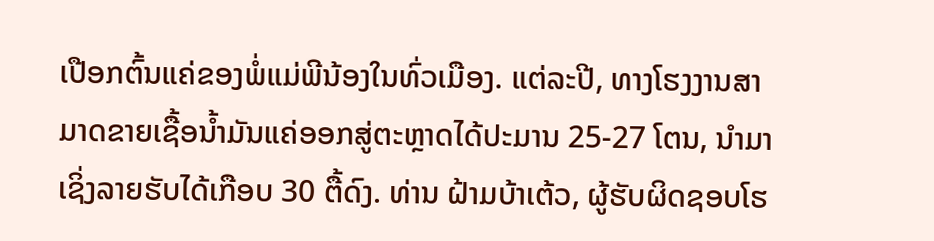ເປືອກຕົ້ນແຄ່ຂອງພໍ່ແມ່ພີນ້ອງໃນທົ່ວເມືອງ. ແຕ່ລະປີ, ທາງໂຮງງານສາມາດຂາຍເຊື້ອນ້ຳມັນແຄ່ອອກສູ່ຕະຫຼາດໄດ້ປະມານ 25-27 ໂຕນ, ນຳມາເຊິ່ງລາຍຮັບໄດ້ເກືອບ 30 ຕື້ດົງ. ທ່ານ ຝ້າມບ້າເຕ້ວ, ຜູ້ຮັບຜິດຊອບໂຮ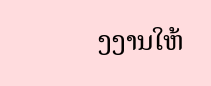ງງານໃຫ້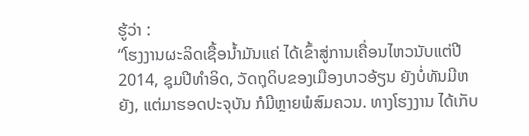ຮູ້ວ່າ :
“ໂຮງງານຜະລິດເຊື້ອນ້ຳມັນແຄ່ ໄດ້ເຂົ້າສູ່ການເຄື່ອນໄຫວນັບແຕ່ປີ 2014, ຊຸມປີທຳອິດ, ວັດຖຸດິບຂອງເມືອງບາວອ້ຽນ ຍັງບໍ່ທັນມີຫຍັງ, ແຕ່ມາຮອດປະຈຸບັນ ກໍມີຫຼາຍພໍສົມຄວນ. ທາງໂຮງງານ ໄດ້ເກັບ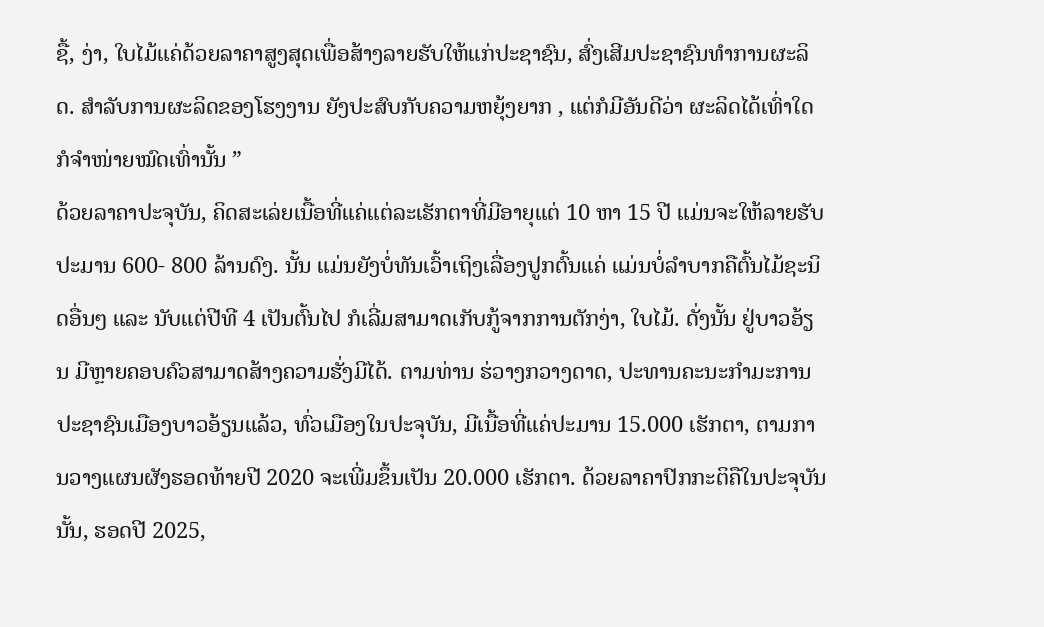ຊື້, ງ່າ, ໃບໄມ້ແຄ່ດ້ວຍລາຄາສູງສຸດເພື່ອສ້າງລາຍຮັບໃຫ້ແກ່ປະຊາຊົນ, ສົ່ງເສີມປະຊາຊົນທຳການຜະລິດ. ສຳລັບການຜະລິດຂອງໂຮງງານ ຍັງປະສົບກັບຄວາມຫຍຸ້ງຍາກ , ແຕ່ກໍມີອັນດີວ່າ ຜະລິດໄດ້ເທົ່າໃດ ກໍຈຳໜ່າຍໝົດເທົ່ານັ້ນ ”
ດ້ວຍລາຄາປະຈຸບັນ, ຄິດສະເລ່ຍເນື້ອທີ່ແຄ່ແຕ່ລະເຮັກຕາທີ່ມີອາຍຸແຕ່ 10 ຫາ 15 ປີ ແມ່ນຈະໃຫ້ລາຍຮັບປະມານ 600- 800 ລ້ານດົງ. ນັ້ນ ແມ່ນຍັງບໍ່ທັນເວົ້າເຖິງເລື່ອງປູກຕົ້ນແຄ່ ແມ່ນບໍ່ລຳບາກຄືຕົ້ນໄມ້ຊະນິດອື່ນໆ ແລະ ນັບແຕ່ປີທີ 4 ເປັນຕົ້ນໄປ ກໍເລີ່ມສາມາດເກັບກູ້ຈາກການຕັກງ່າ, ໃບໄມ້. ດັ່ງນັ້ນ ຢູ່ບາວອ້ຽນ ມີຫຼາຍຄອບຄົວສາມາດສ້າງຄວາມຮັ່ງມີໄດ້. ຕາມທ່ານ ຮ່ວາງກວາງດາດ, ປະທານຄະນະກຳມະການປະຊາຊົນເມືອງບາວອ້ຽນແລ້ວ, ທົ່ວເມືອງໃນປະຈຸບັນ, ມີເນື້ອທີ່ແຄ່ປະມານ 15.000 ເຮັກຕາ, ຕາມການວາງແຜນຜັງຮອດທ້າຍປີ 2020 ຈະເພີ່ມຂຶ້ນເປັນ 20.000 ເຮັກຕາ. ດ້ວຍລາຄາປົກກະຕິຄືໃນປະຈຸບັນນັ້ນ, ຮອດປີ 2025,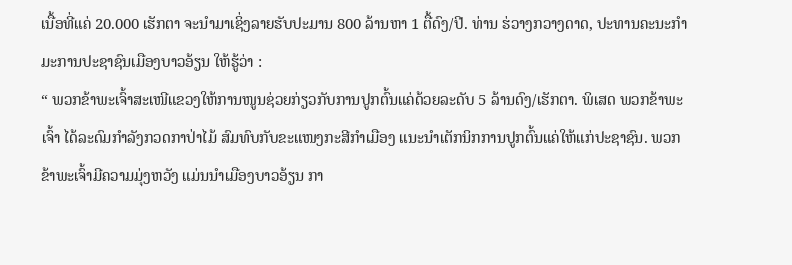ເນື້ອທີ່ແຄ່ 20.000 ເຮັກຕາ ຈະນຳມາເຊິ່ງລາຍຮັບປະມານ 800 ລ້ານຫາ 1 ຕື້ດົງ/ປີ. ທ່ານ ຮ່ວາງກວາງດາດ, ປະທານຄະນະກຳມະການປະຊາຊົນເມືອງບາວອ້ຽນ ໃຫ້ຮູ້ວ່າ :
“ ພວກຂ້າພະເຈົ້າສະເໜີແຂວງໃຫ້ການໜູນຊ່ວຍກ່ຽວກັບການປູກຕົ້ນແຄ່ດ້ວຍລະດັບ 5 ລ້ານດົງ/ເຮັກຕາ. ພິເສດ ພວກຂ້າພະເຈົ້າ ໄດ້ລະດົມກຳລັງກວດກາປ່າໄມ້ ສົມທົບກັບຂະແໜງກະສີກຳເມືອງ ແນະນຳເຕັກນິກການປູກຕົ້ນແຄ່ໃຫ້ແກ່ປະຊາຊົນ. ພວກຂ້າພະເຈົ້າມີຄວາມມຸ່ງຫວັງ ແມ່ນນຳເມືອງບາວອ້ຽນ ກາ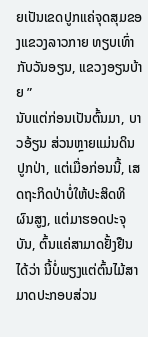ຍເປັນເຂດປູກແຄ່ຈຸດສຸມຂອງແຂວງລາວກາຍ ທຽບເທົ່າກັບວັນອຽນ, ແຂວງອຽນບ້າຍ ”
ນັບແຕ່ກ່ອນເປັນຕົ້ນມາ, ບາວອ້ຽນ ສ່ວນຫຼາຍແມ່ນດິນປູກປ່າ, ແຕ່ເມື່ອກ່ອນນີ້, ເສດຖະກິດປ່າບໍ່ໃຫ້ປະສິດທິຜົນສູງ, ແຕ່ມາຮອດປະຈຸບັນ, ຕົ້ນແຄ່ສາມາດຢັ້ງຢືນໄດ້ວ່າ ນີ້ບໍ່ພຽງແຕ່ຕົ້ນໄມ້ສາມາດປະກອບສ່ວນ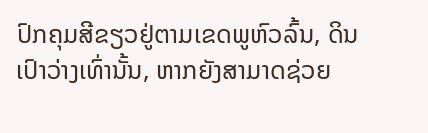ປົກຄຸມສີຂຽວຢູ່ຕາມເຂດພູຫົວລົ້ນ, ດິນເປົາວ່າງເທົ່ານັ້ນ, ຫາກຍັງສາມາດຊ່ວຍ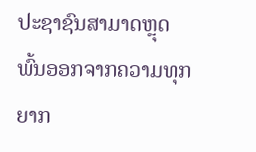ປະຊາຊົນສາມາດຫຼຸດພົ້ນອອກຈາກຄວາມທຸກຍາກ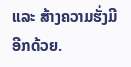ແລະ ສ້າງຄວາມຮັ່ງມີອີກດ້ວຍ.